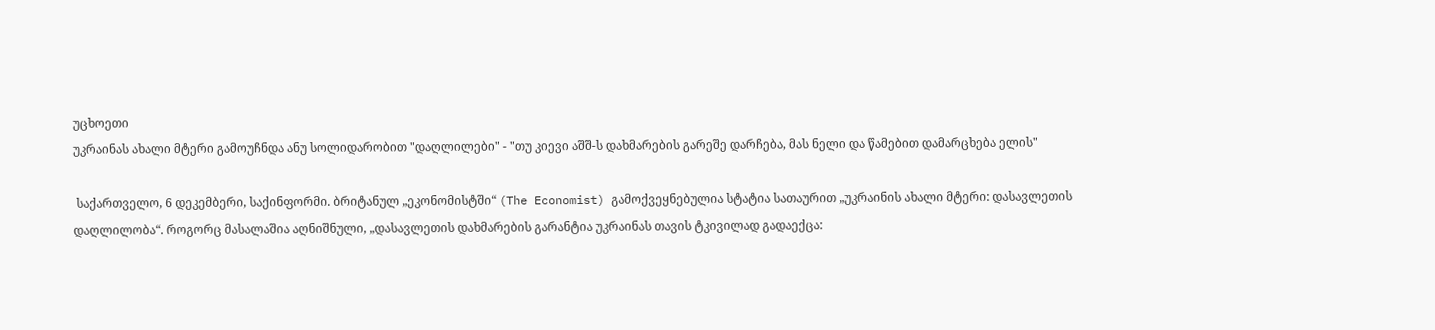უცხოეთი
უკრაინას ახალი მტერი გამოუჩნდა ანუ სოლიდარობით "დაღლილები" - "თუ კიევი აშშ-ს დახმარების გარეშე დარჩება, მას ნელი და წამებით დამარცხება ელის"

 საქართველო, 6 დეკემბერი, საქინფორმი. ბრიტანულ „ეკონომისტში“ (The Economist) გამოქვეყნებულია სტატია სათაურით „უკრაინის ახალი მტერი: დასავლეთის დაღლილობა“. როგორც მასალაშია აღნიშნული, „დასავლეთის დახმარების გარანტია უკრაინას თავის ტკივილად გადაექცა: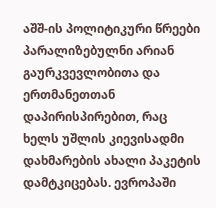აშშ-ის პოლიტიკური წრეები პარალიზებულნი არიან გაურკვევლობითა და ერთმანეთთან დაპირისპირებით, რაც ხელს უშლის კიევისადმი დახმარების ახალი პაკეტის დამტკიცებას. ევროპაში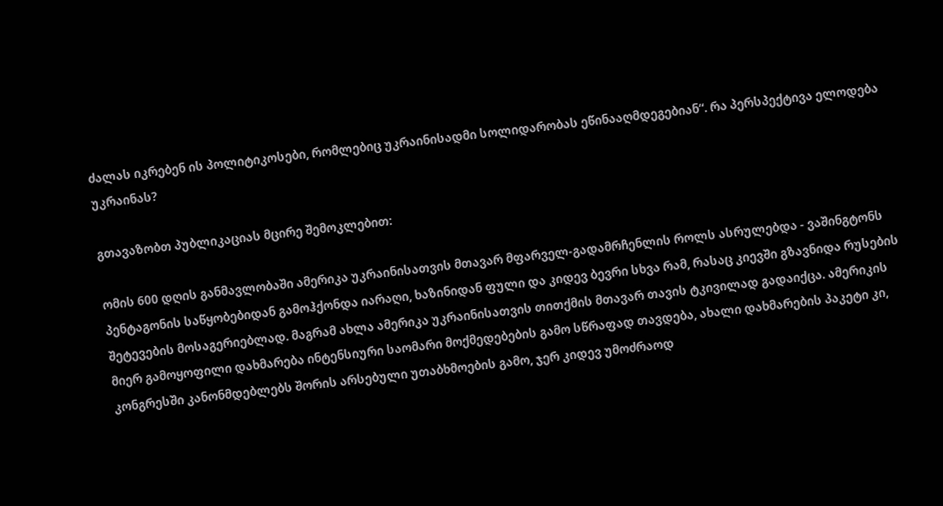ძალას იკრებენ ის პოლიტიკოსები, რომლებიც უკრაინისადმი სოლიდარობას ეწინააღმდეგებიან“. რა პერსპექტივა ელოდება უკრაინას?

გთავაზობთ პუბლიკაციას მცირე შემოკლებით:

ომის 600 დღის განმავლობაში ამერიკა უკრაინისათვის მთავარ მფარველ-გადამრჩენლის როლს ასრულებდა - ვაშინგტონს პენტაგონის საწყობებიდან გამოჰქონდა იარაღი, ხაზინიდან ფული და კიდევ ბევრი სხვა რამ, რასაც კიევში გზავნიდა რუსების შეტევების მოსაგერიებლად. მაგრამ ახლა ამერიკა უკრაინისათვის თითქმის მთავარ თავის ტკივილად გადაიქცა. ამერიკის მიერ გამოყოფილი დახმარება ინტენსიური საომარი მოქმედებების გამო სწრაფად თავდება, ახალი დახმარების პაკეტი კი, კონგრესში კანონმდებლებს შორის არსებული უთაბხმოების გამო, ჯერ კიდევ უმოძრაოდ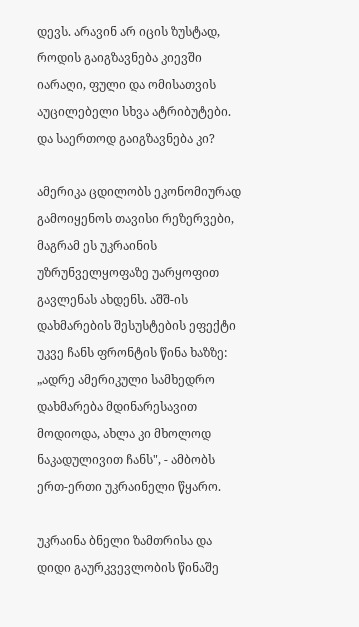დევს. არავინ არ იცის ზუსტად, როდის გაიგზავნება კიევში იარაღი, ფული და ომისათვის აუცილებელი სხვა ატრიბუტები. და საერთოდ გაიგზავნება კი?

ამერიკა ცდილობს ეკონომიურად გამოიყენოს თავისი რეზერვები, მაგრამ ეს უკრაინის უზრუნველყოფაზე უარყოფით გავლენას ახდენს. აშშ-ის დახმარების შესუსტების ეფექტი უკვე ჩანს ფრონტის წინა ხაზზე: „ადრე ამერიკული სამხედრო დახმარება მდინარესავით მოდიოდა, ახლა კი მხოლოდ ნაკადულივით ჩანს", - ამბობს ერთ-ერთი უკრაინელი წყარო.

უკრაინა ბნელი ზამთრისა და დიდი გაურკვევლობის წინაშე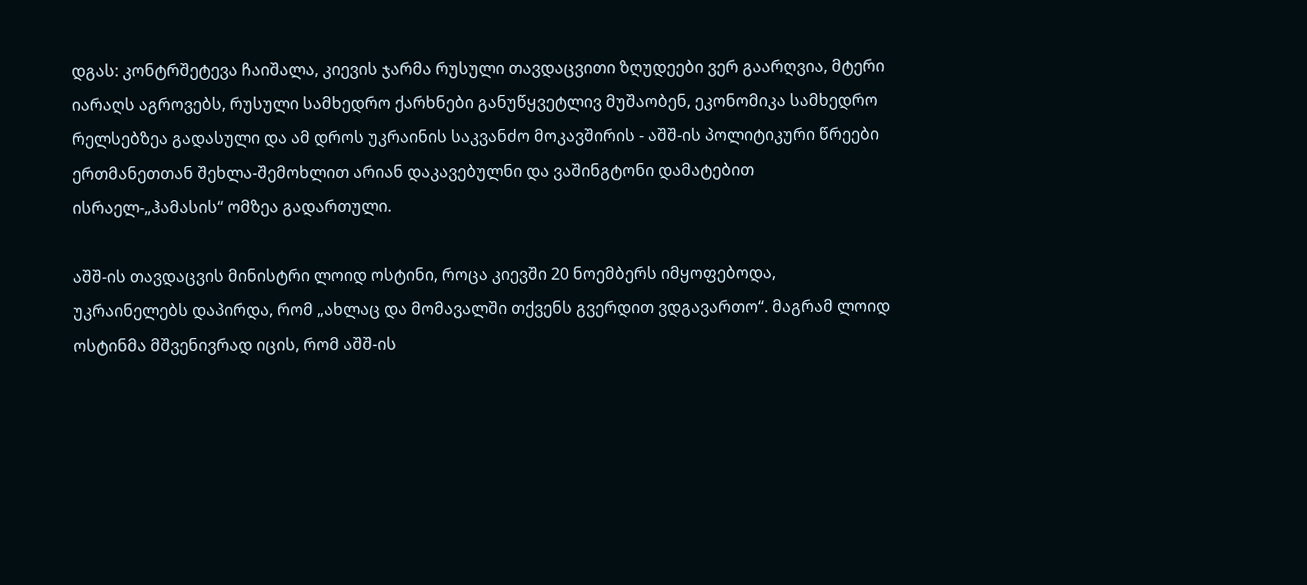დგას: კონტრშეტევა ჩაიშალა, კიევის ჯარმა რუსული თავდაცვითი ზღუდეები ვერ გაარღვია, მტერი იარაღს აგროვებს, რუსული სამხედრო ქარხნები განუწყვეტლივ მუშაობენ, ეკონომიკა სამხედრო რელსებზეა გადასული და ამ დროს უკრაინის საკვანძო მოკავშირის - აშშ-ის პოლიტიკური წრეები ერთმანეთთან შეხლა-შემოხლით არიან დაკავებულნი და ვაშინგტონი დამატებით ისრაელ-„ჰამასის“ ომზეა გადართული.

აშშ-ის თავდაცვის მინისტრი ლოიდ ოსტინი, როცა კიევში 20 ნოემბერს იმყოფებოდა, უკრაინელებს დაპირდა, რომ „ახლაც და მომავალში თქვენს გვერდით ვდგავართო“. მაგრამ ლოიდ ოსტინმა მშვენივრად იცის, რომ აშშ-ის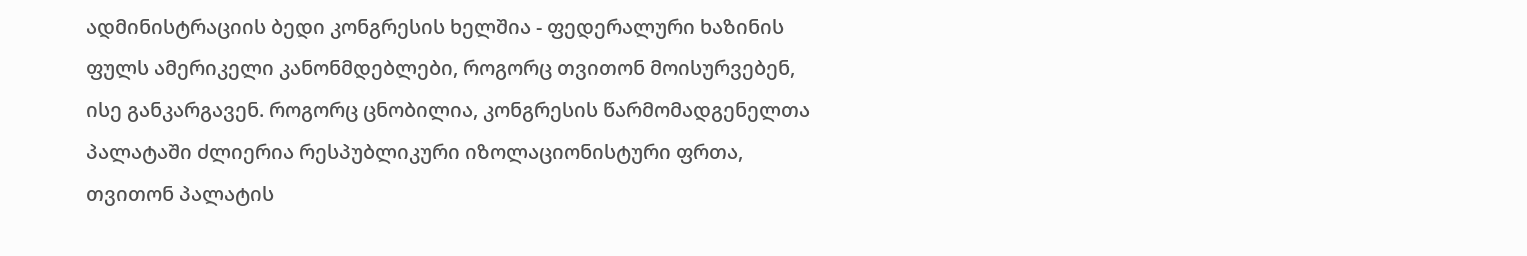ადმინისტრაციის ბედი კონგრესის ხელშია - ფედერალური ხაზინის ფულს ამერიკელი კანონმდებლები, როგორც თვითონ მოისურვებენ, ისე განკარგავენ. როგორც ცნობილია, კონგრესის წარმომადგენელთა პალატაში ძლიერია რესპუბლიკური იზოლაციონისტური ფრთა, თვითონ პალატის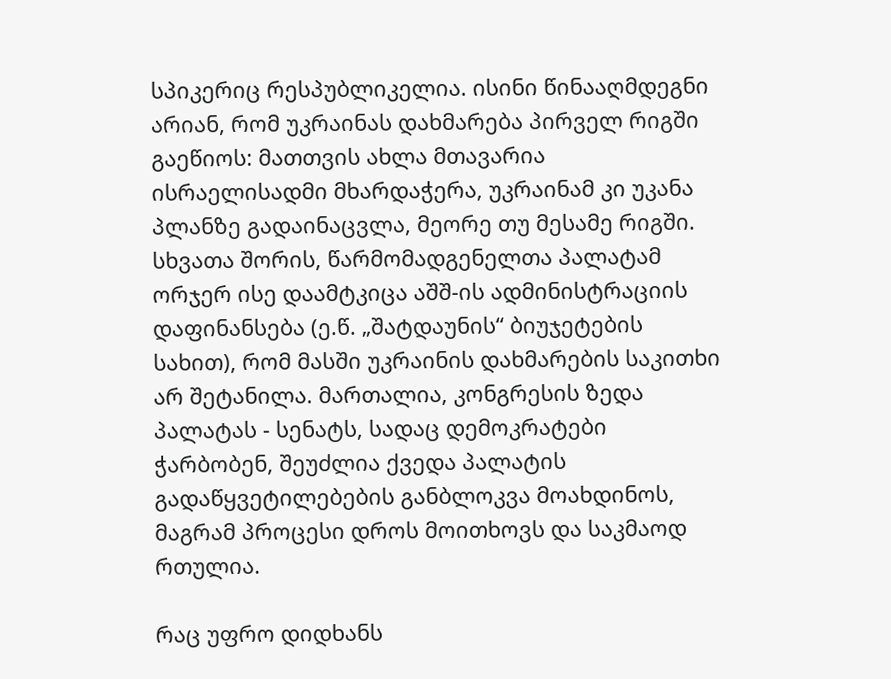სპიკერიც რესპუბლიკელია. ისინი წინააღმდეგნი არიან, რომ უკრაინას დახმარება პირველ რიგში გაეწიოს: მათთვის ახლა მთავარია ისრაელისადმი მხარდაჭერა, უკრაინამ კი უკანა პლანზე გადაინაცვლა, მეორე თუ მესამე რიგში. სხვათა შორის, წარმომადგენელთა პალატამ ორჯერ ისე დაამტკიცა აშშ-ის ადმინისტრაციის დაფინანსება (ე.წ. „შატდაუნის“ ბიუჯეტების სახით), რომ მასში უკრაინის დახმარების საკითხი არ შეტანილა. მართალია, კონგრესის ზედა პალატას - სენატს, სადაც დემოკრატები ჭარბობენ, შეუძლია ქვედა პალატის გადაწყვეტილებების განბლოკვა მოახდინოს, მაგრამ პროცესი დროს მოითხოვს და საკმაოდ რთულია.

რაც უფრო დიდხანს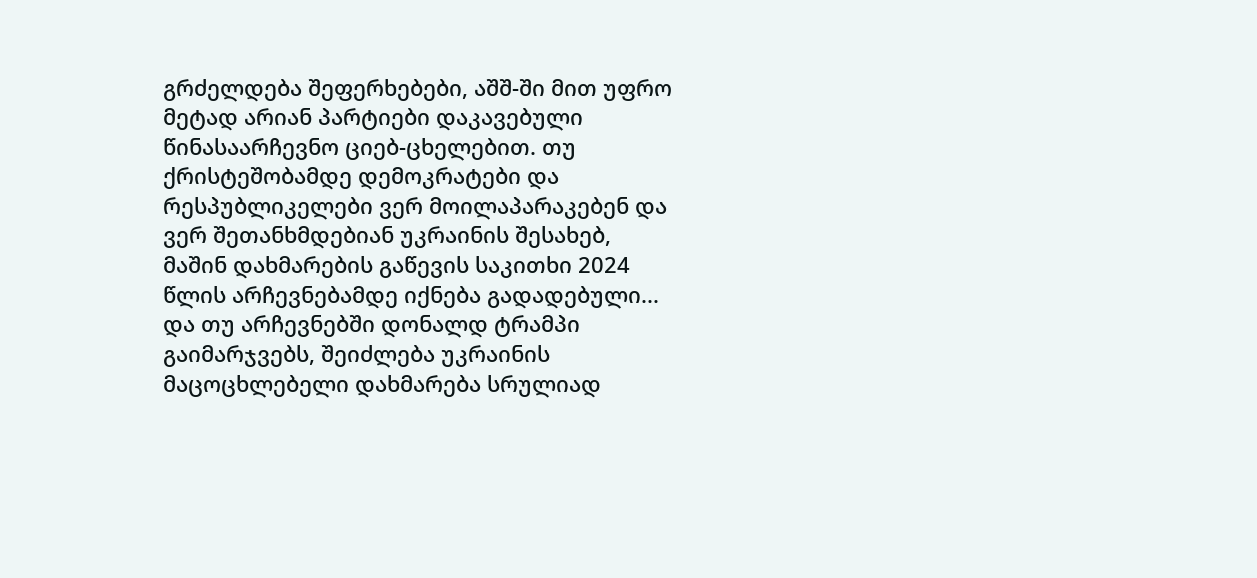გრძელდება შეფერხებები, აშშ-ში მით უფრო მეტად არიან პარტიები დაკავებული წინასაარჩევნო ციებ-ცხელებით. თუ ქრისტეშობამდე დემოკრატები და რესპუბლიკელები ვერ მოილაპარაკებენ და ვერ შეთანხმდებიან უკრაინის შესახებ, მაშინ დახმარების გაწევის საკითხი 2024 წლის არჩევნებამდე იქნება გადადებული... და თუ არჩევნებში დონალდ ტრამპი გაიმარჯვებს, შეიძლება უკრაინის მაცოცხლებელი დახმარება სრულიად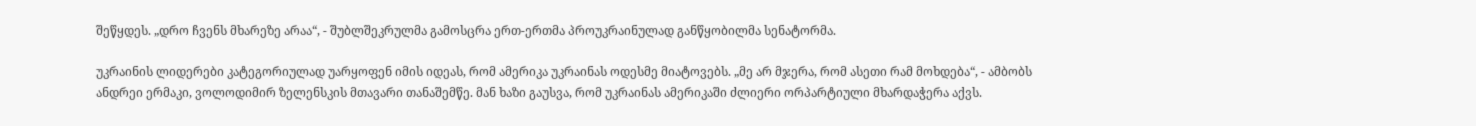შეწყდეს. „დრო ჩვენს მხარეზე არაა“, - შუბლშეკრულმა გამოსცრა ერთ-ერთმა პროუკრაინულად განწყობილმა სენატორმა.

უკრაინის ლიდერები კატეგორიულად უარყოფენ იმის იდეას, რომ ამერიკა უკრაინას ოდესმე მიატოვებს. „მე არ მჯერა, რომ ასეთი რამ მოხდება“, - ამბობს ანდრეი ერმაკი, ვოლოდიმირ ზელენსკის მთავარი თანაშემწე. მან ხაზი გაუსვა, რომ უკრაინას ამერიკაში ძლიერი ორპარტიული მხარდაჭერა აქვს.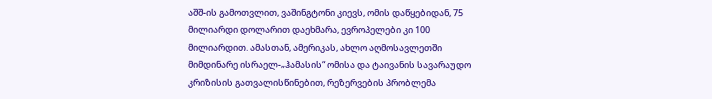აშშ-ის გამოთვლით, ვაშინგტონი კიევს, ომის დაწყებიდან, 75 მილიარდი დოლარით დაეხმარა, ევროპელები კი 100 მილიარდით. ამასთან, ამერიკას, ახლო აღმოსავლეთში მიმდინარე ისრაელ-„ჰამასის“ ომისა და ტაივანის სავარაუდო კრიზისის გათვალისწინებით, რეზერვების პრობლემა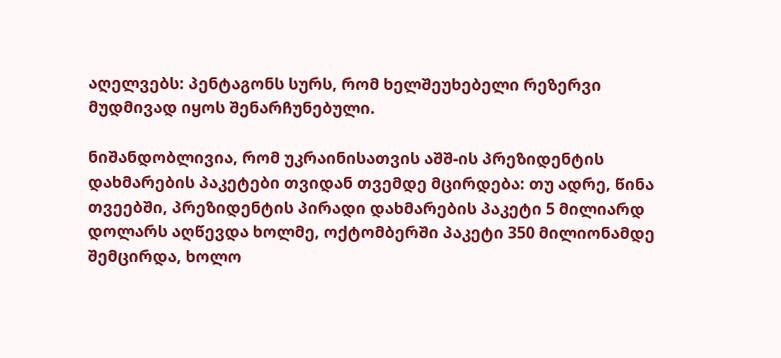აღელვებს: პენტაგონს სურს, რომ ხელშეუხებელი რეზერვი მუდმივად იყოს შენარჩუნებული.

ნიშანდობლივია, რომ უკრაინისათვის აშშ-ის პრეზიდენტის დახმარების პაკეტები თვიდან თვემდე მცირდება: თუ ადრე, წინა თვეებში, პრეზიდენტის პირადი დახმარების პაკეტი 5 მილიარდ დოლარს აღწევდა ხოლმე, ოქტომბერში პაკეტი 350 მილიონამდე შემცირდა, ხოლო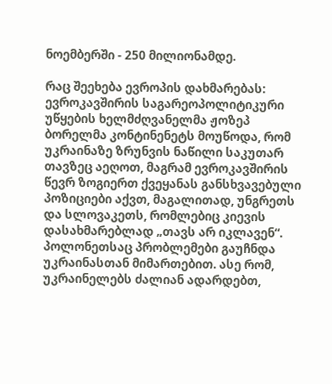ნოემბერში - 250 მილიონამდე.

რაც შეეხება ევროპის დახმარებას: ევროკავშირის საგარეოპოლიტიკური უწყების ხელმძღვანელმა ჟოზეპ ბორელმა კონტინენეტს მოუწოდა, რომ უკრაინაზე ზრუნვის ნაწილი საკუთარ თავზეც აეღოთ, მაგრამ ევროკავშირის წევრ ზოგიერთ ქვეყანას განსხვავებული პოზიციები აქვთ, მაგალითად, უნგრეთს და სლოვაკეთს, რომლებიც კიევის დასახმარებლად „თავს არ იკლავენ“. პოლონეთსაც პრობლემები გაუჩნდა უკრაინასთან მიმართებით. ასე რომ, უკრაინელებს ძალიან ადარდებთ,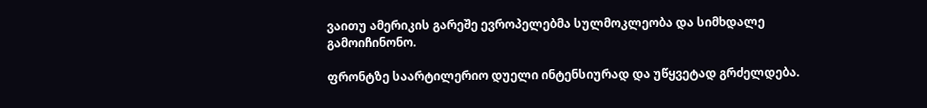ვაითუ ამერიკის გარეშე ევროპელებმა სულმოკლეობა და სიმხდალე გამოიჩინონო.

ფრონტზე საარტილერიო დუელი ინტენსიურად და უწყვეტად გრძელდება.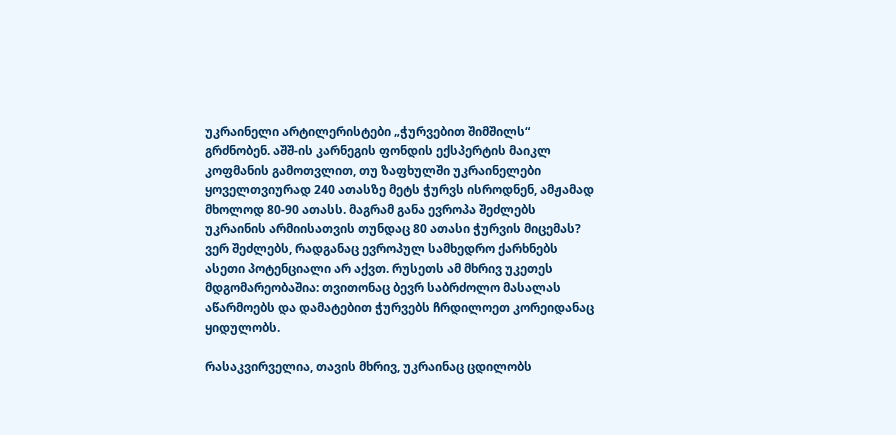უკრაინელი არტილერისტები „ჭურვებით შიმშილს“ გრძნობენ. აშშ-ის კარნეგის ფონდის ექსპერტის მაიკლ კოფმანის გამოთვლით, თუ ზაფხულში უკრაინელები ყოველთვიურად 240 ათასზე მეტს ჭურვს ისროდნენ, ამჟამად მხოლოდ 80-90 ათასს. მაგრამ განა ევროპა შეძლებს უკრაინის არმიისათვის თუნდაც 80 ათასი ჭურვის მიცემას? ვერ შეძლებს, რადგანაც ევროპულ სამხედრო ქარხნებს ასეთი პოტენციალი არ აქვთ. რუსეთს ამ მხრივ უკეთეს მდგომარეობაშია: თვითონაც ბევრ საბრძოლო მასალას აწარმოებს და დამატებით ჭურვებს ჩრდილოეთ კორეიდანაც ყიდულობს.

რასაკვირველია, თავის მხრივ, უკრაინაც ცდილობს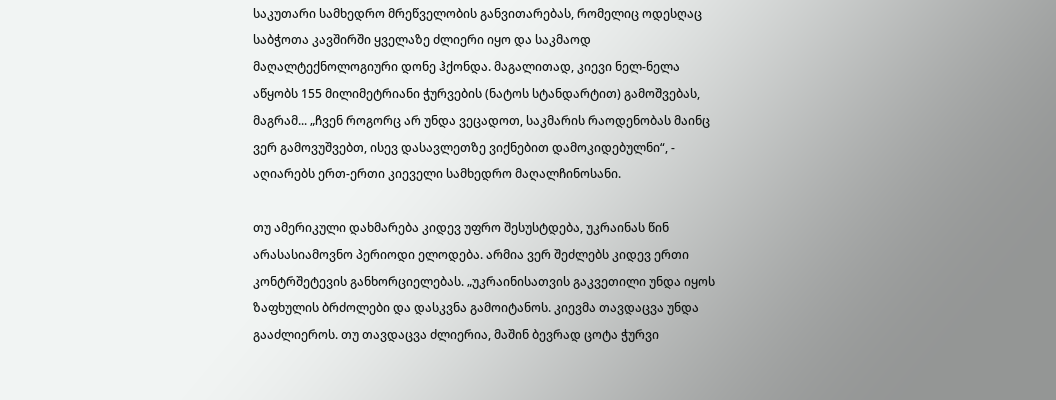საკუთარი სამხედრო მრეწველობის განვითარებას, რომელიც ოდესღაც საბჭოთა კავშირში ყველაზე ძლიერი იყო და საკმაოდ მაღალტექნოლოგიური დონე ჰქონდა. მაგალითად, კიევი ნელ-ნელა აწყობს 155 მილიმეტრიანი ჭურვების (ნატოს სტანდარტით) გამოშვებას, მაგრამ... „ჩვენ როგორც არ უნდა ვეცადოთ, საკმარის რაოდენობას მაინც ვერ გამოვუშვებთ, ისევ დასავლეთზე ვიქნებით დამოკიდებულნი“, - აღიარებს ერთ-ერთი კიეველი სამხედრო მაღალჩინოსანი.

თუ ამერიკული დახმარება კიდევ უფრო შესუსტდება, უკრაინას წინ არასასიამოვნო პერიოდი ელოდება. არმია ვერ შეძლებს კიდევ ერთი კონტრშეტევის განხორციელებას. „უკრაინისათვის გაკვეთილი უნდა იყოს ზაფხულის ბრძოლები და დასკვნა გამოიტანოს. კიევმა თავდაცვა უნდა გააძლიეროს. თუ თავდაცვა ძლიერია, მაშინ ბევრად ცოტა ჭურვი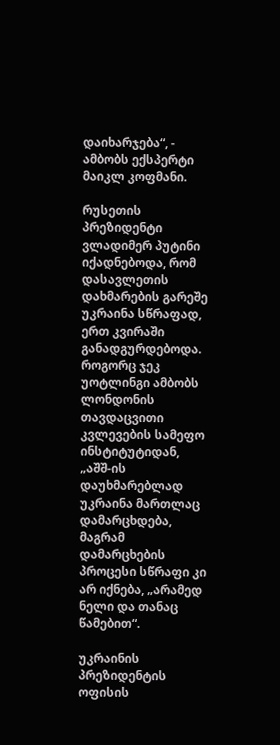დაიხარჯება“, - ამბობს ექსპერტი მაიკლ კოფმანი.

რუსეთის პრეზიდენტი ვლადიმერ პუტინი იქადნებოდა, რომ დასავლეთის დახმარების გარეშე უკრაინა სწრაფად, ერთ კვირაში განადგურდებოდა. როგორც ჯეკ უოტლინგი ამბობს ლონდონის თავდაცვითი კვლევების სამეფო ინსტიტუტიდან, „აშშ-ის დაუხმარებლად უკრაინა მართლაც დამარცხდება, მაგრამ დამარცხების პროცესი სწრაფი კი არ იქნება, „არამედ ნელი და თანაც წამებით“.

უკრაინის პრეზიდენტის ოფისის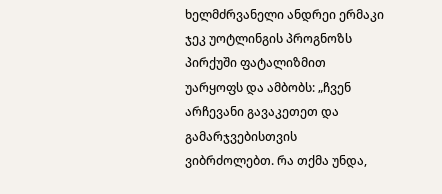ხელმძრვანელი ანდრეი ერმაკი ჯეკ უოტლინგის პროგნოზს პირქუში ფატალიზმით უარყოფს და ამბობს: „ჩვენ არჩევანი გავაკეთეთ და გამარჯვებისთვის ვიბრძოლებთ. რა თქმა უნდა,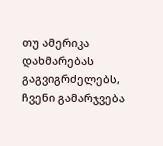თუ ამერიკა დახმარებას გაგვიგრძელებს, ჩვენი გამარჯვება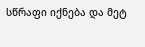სწრაფი იქნება და მეტ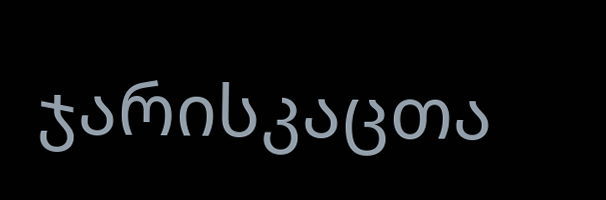ჯარისკაცთა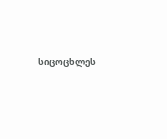სიცოცხლეს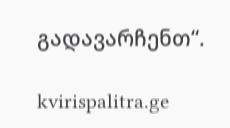გადავარჩენთ“.

kvirispalitra.ge